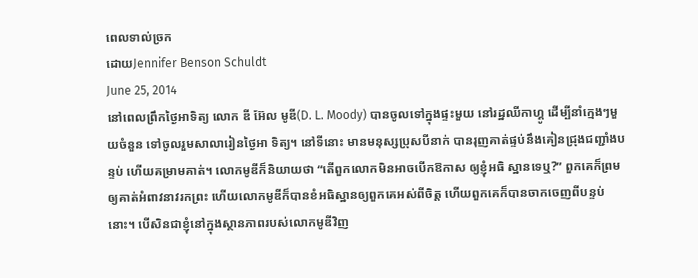ពេលទាល់ច្រក
ដោយJennifer Benson Schuldt
June 25, 2014
នៅពេលព្រឹកថ្ងៃអាទិត្យ លោក ឌី អ៊ែល មូឌី(D. L. Moody) បានចូលទៅក្នុងផ្ទះមួយ នៅរដ្ឋឈីកាហ្គូ ដើម្បីនាំក្មេងៗមួយចំនួន ទៅចូលរួមសាលារៀនថ្ងៃអា ទិត្យ។ នៅទីនោះ មានមនុស្សប្រុសបីនាក់ បានរុញគាត់ផ្ទប់នឹងគៀនជ្រុងជញ្ជាំងបន្ទប់ ហើយគម្រាមគាត់។ លោកមូឌីក៏និយាយថា “តើពួកលោកមិនអាចបើកឱកាស ឲ្យខ្ញុំអធិ ស្ឋានទេឬ?” ពួកគេក៏ព្រមឲ្យគាត់អំពាវនាវរកព្រះ ហើយលោកមូឌីក៏បានខំអធិស្ឋានឲ្យពួកគេអស់ពីចិត្ត ហើយពួកគេក៏បានចាកចេញពីបន្ទប់នោះ។ បើសិនជាខ្ញុំនៅក្នុងស្ថានភាពរបស់លោកមូឌីវិញ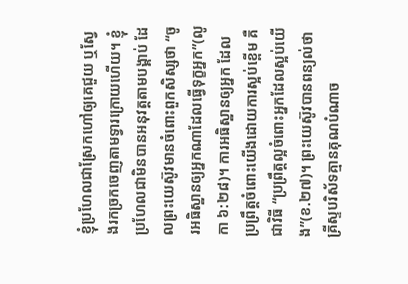ខ្ញុំប្រហែលជាស្រែកហៅឲ្យគេជួយ ឬស្វែងរកច្រកចេញតាមទ្វារក្រោយហើយ។ ខ្ញុំប្រហែលជាមិនបានអនុវត្តតាមបង្គាប់ ដែលព្រះយេស៊ូវមានចំពោះពួកសិស្សថា “ចូរអធិស្ឋានឲ្យអ្នកណាដែលធ្វើទុក្ខអ្នក”(លូកា ៦:២៨)។ ការអធិស្ឋានឲ្យអ្នក ដែលប្រព្រឹត្តចំពោះយើងដោយការស្អប់ខ្ពើម គឺជាវិធី “ប្រព្រឹត្តល្អចំពោះអ្នកដែលស្អប់យើង”(ខ.២៧)។ ព្រះយេស៊ូវបានពន្យល់ថា គ្រីស្ទបរិស័ទគ្មានគុណបំណាច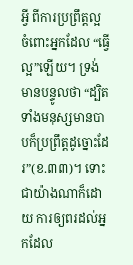អ្វី ពីការប្រព្រឹត្តល្អ ចំពោះអ្នកដែល “ធ្វើល្អ”ឡើយ។ ទ្រង់មានបន្ទូលថា “ដ្បិតទាំងមនុស្សមានបាបក៏ប្រព្រឹត្តដូច្នោះដែរ”(ខ.៣៣)។ ទោះជាយ៉ាងណាក៏ដោយ ការឲ្យពរដល់អ្នកដែល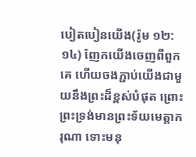បៀតបៀនយើង(រ៉ូម ១២:១៤) ញែកយើងចេញពីពួកគេ ហើយចងភ្ជាប់យើងជាមួយនឹងព្រះដ៏ខ្ពស់បំផុត ព្រោះព្រះទ្រង់មានព្រះទ័យមេត្តាករុណា ទោះមនុ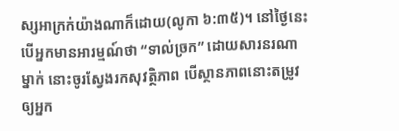ស្សអាក្រក់យ៉ាងណាក៏ដោយ(លូកា ៦:៣៥)។ នៅថ្ងៃនេះ បើអ្នកមានអារម្មណ៍ថា “ទាល់ច្រក” ដោយសារនរណាម្នាក់ នោះចូរស្វែងរកសុវត្ថិភាព បើស្ថានភាពនោះតម្រូវឲ្យអ្នក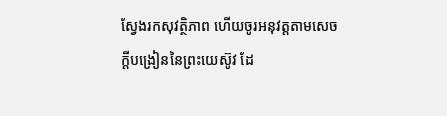ស្វែងរកសុវត្ថិភាព ហើយចូរអនុវត្តតាមសេចក្តីបង្រៀននៃព្រះយេស៊ូវ ដែ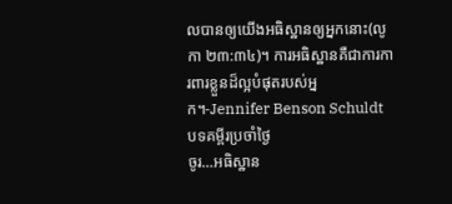លបានឲ្យយើងអធិស្ឋានឲ្យអ្នកនោះ(លូកា ២៣:៣៤)។ ការអធិស្ឋានគឺជាការការពារខ្លួនដ៏ល្អបំផុតរបស់អ្នក។-Jennifer Benson Schuldt
បទគម្ពីរប្រចាំថ្ងៃ
ចូរ…អធិស្ឋាន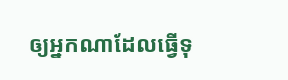ឲ្យអ្នកណាដែលធ្វើទុ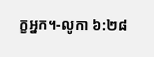ក្ខអ្នក។-លូកា ៦:២៨